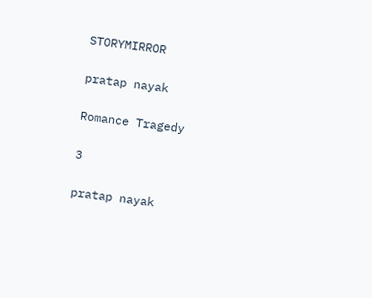STORYMIRROR

pratap nayak

Romance Tragedy

3

pratap nayak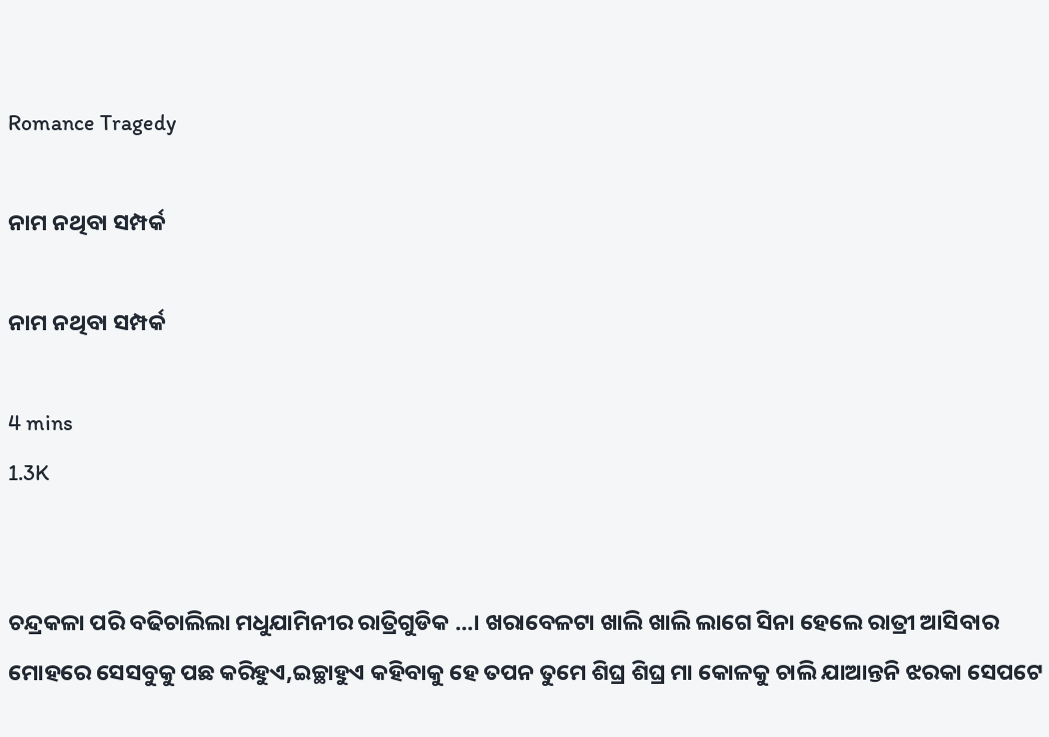Romance Tragedy

ନାମ ନଥିବା ସମ୍ପର୍କ

ନାମ ନଥିବା ସମ୍ପର୍କ

4 mins
1.3K


ଚନ୍ଦ୍ରକଳା ପରି ବଢିଚାଲିଲା ମଧୁଯାମିନୀର ରାତ୍ରିଗୁଡିକ ...। ଖରାବେଳଟା ଖାଲି ଖାଲି ଲାଗେ ସିନା ହେଲେ ରାତ୍ରୀ ଆସିବାର ମୋହରେ ସେସବୁକୁ ପଛ କରିହୁଏ,ଇଚ୍ଛାହୁଏ କହିବାକୁ ହେ ତପନ ତୁମେ ଶିଘ୍ର ଶିଘ୍ର ମା କୋଳକୁ ଚାଲି ଯାଆନ୍ତନି ଝରକା ସେପଟେ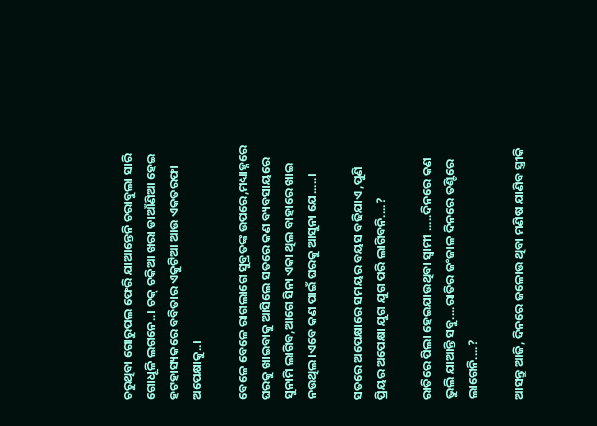ଚରୁଥିବା ଗୋରୁପଲ ଫେରି ଯାଆନ୍ତେନି ଚରାବୁଲା ସାରି ଗୋଧୂଳି ଲଗନେ..। ଚକ୍ ଚକିଆ ଖରା ଡାଆଁଣିଆ ହେଇ ହଟହାସ୍ୟକରେ ବବିତାର ଏକୁଟିଆ ଆଉ ଏକତରଫା ଅପେକ୍ଷାକୁ..।

ବେଳେ ବେଳେ ରାଗଲାଗେ ସୁବ୍ରତଙ୍କ ଉପରେ,ମଧ୍ୟାହ୍ନରେ ଘରକୁ ଖାଇବାକୁ ଆସିଲେ ସତରେ କଣ ବ୍ୟବସାୟରେ ସୁନାମି ଲାଗିବ,ଆଗେ ସିନା ଏକା ଥିଲ ବାହାରେ ଖାଇ ନଉଥିଲ।ଏବେ କଣ ପାଇଁ ଘରକୁ ଆସୁନା ଯେ.....।

ସତରେ ଅପେକ୍ଷାରେ ସମୟର ବୟସ ବଢିଯାଏ ,ପୁଣି ପ୍ରିୟର ଅପେକ୍ଷା ଯୁଗ ଯୁଗ ପରି ଲାଗିବନି....?

ରାତିରେ ପିଲା ହେଇଯାଉଥିବା ସ୍ୱାମୀ .....ଦିନରେ କଣ ଭୁଲି ଯାଆନ୍ତି ସବୁ....ରାତିର ଜଂଜାଳ ଦିନରେ ତଣ୍ଟିରେ ଲାଗେନି....?

ଆସନ୍ତୁ ଆଜି, ଦିନରେ ଜଳୋଉ ଥିବା ମଣିଷ ଯାଣିବ ସ୍ତ୍ରୀକି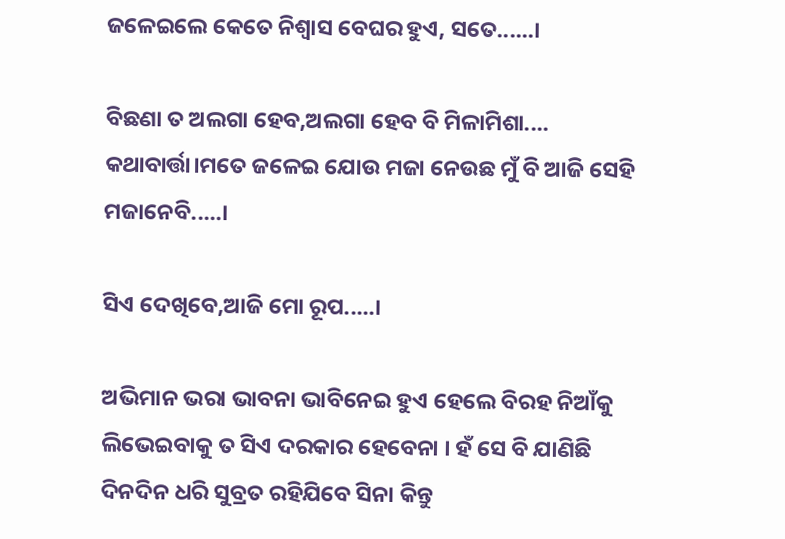ଜଳେଇଲେ କେତେ ନିଶ୍ୱାସ ବେଘର ହୁଏ, ସତେ......।

ବିଛଣା ତ ଅଲଗା ହେବ,ଅଲଗା ହେବ ବି ମିଳାମିଶା.... କଥାବାର୍ତ୍ତା।ମତେ ଜଳେଇ ଯୋଉ ମଜା ନେଉଛ ମୁଁ ବି ଆଜି ସେହି ମଜାନେବି.....।

ସିଏ ଦେଖିବେ,ଆଜି ମୋ ରୂପ.....।

ଅଭିମାନ ଭରା ଭାବନା ଭାବିନେଇ ହୁଏ ହେଲେ ବିରହ ନିଆଁକୁ ଲିଭେଇବାକୁ ତ ସିଏ ଦରକାର ହେବେନା । ହଁ ସେ ବି ଯାଣିଛି ଦିନଦିନ ଧରି ସୁବ୍ରତ ରହିଯିବେ ସିନା କିନ୍ତୁ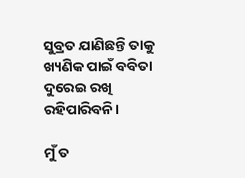ସୁବ୍ରତ ଯାଣିଛନ୍ତି ତାକୁ ଖ୍ୟଣିକ ପାଇଁ ବବିତା ଦୁରେଇ ରଖି ରହିପାରିବନି।

ମୁଁ ତ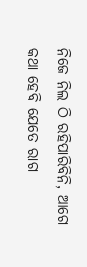ନିଜେ ନିଲ ଠି ରହିପାରିବିନି, ଆଗେ କଥା ହେବି ଯେତେ ରାଗ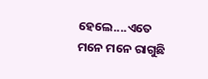ହେଲେ....ଏତେ ମନେ ମନେ ରାଗୁଛି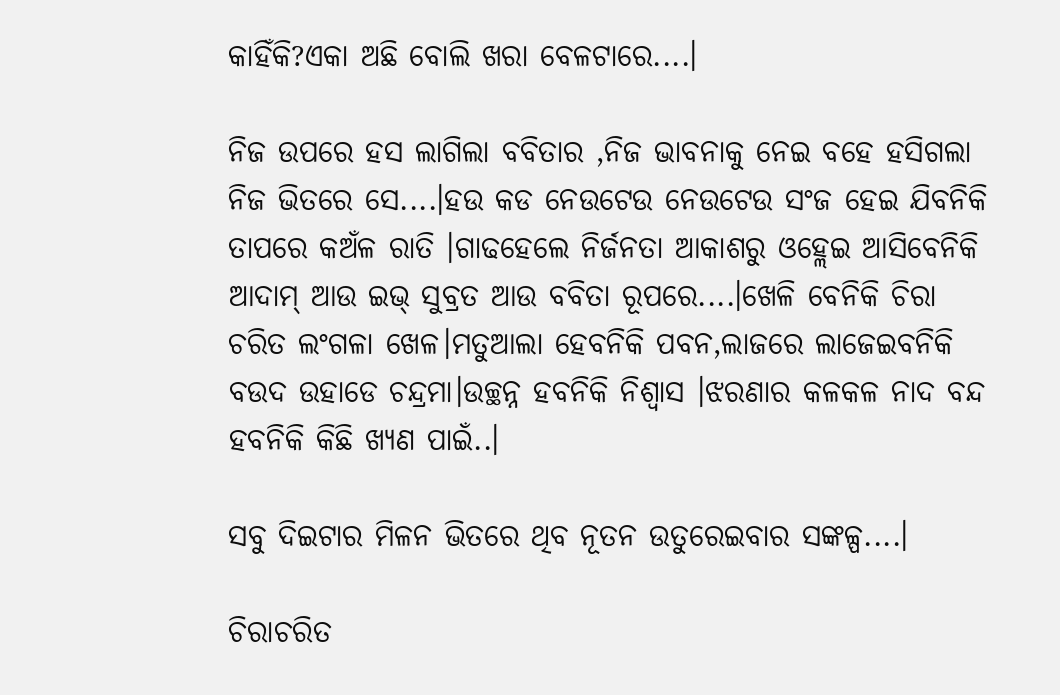କାହିଁକି?ଏକା ଅଛି ବୋଲି ଖରା ବେଳଟାରେ....।

ନିଜ ଉପରେ ହସ ଲାଗିଲା ବବିତାର ,ନିଜ ଭାବନାକୁ ନେଇ ବହେ ହସିଗଲା ନିଜ ଭିତରେ ସେ....।ହଉ କଡ ନେଉଟେଉ ନେଉଟେଉ ସଂଜ ହେଇ ଯିବନିକି ତାପରେ କଅଁଳ ରାତି ।ଗାଢହେଲେ ନିର୍ଜନତା ଆକାଶରୁ ଓହ୍ଲେଇ ଆସିବେନିକି ଆଦାମ୍ ଆଉ ଇଭ୍ ସୁବ୍ରତ ଆଉ ବବିତା ରୂପରେ....।ଖେଳି ବେନିକି ଚିରା ଚରିତ ଲଂଗଳା ଖେଳ।ମତୁଆଲା ହେବନିକି ପବନ,ଲାଜରେ ଲାଜେଇବନିକି ବଉଦ ଉହାଡେ ଚନ୍ଦ୍ରମା।ଉଚ୍ଛନ୍ନ ହବନିକି ନିଶ୍ୱାସ ।ଝରଣାର କଳକଳ ନାଦ ବନ୍ଦ ହବନିକି କିଛି ଖ୍ୟଣ ପାଇଁ..।

ସବୁ ଦିଇଟାର ମିଳନ ଭିତରେ ଥିବ ନୂତନ ଉତୁରେଇବାର ସଙ୍କଳ୍ପ....।

ଚିରାଚରିତ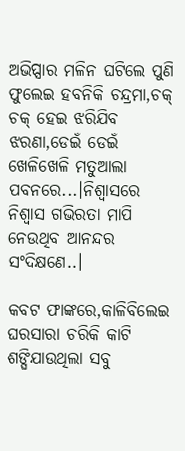ଅଭିପ୍ସାର ମଳିନ ଘଟିଲେ ପୁଣି ଫୁଲେଇ ହବନିକି ଚନ୍ଦ୍ରମା,ଚକ୍ ଚକ୍ ହେଇ ଝରିଯିବ ଝରଣା,ଡେଇଁ ଡେଇଁ ଖେଳିଖେଳି ମତୁଆଲା ପବନରେ...।ନିଶ୍ୱାସରେ ନିଶ୍ୱାସ ଗଭିରତା ମାପି ନେଉଥିବ ଆନନ୍ଦର ସଂଦିକ୍ଷଣେ..।

କବଟ ଫାଙ୍କରେ,କାଳିବିଲେଇ ଘରସାରା ଚରିକି କାଟି ଶଙ୍ଘିଯାଉଥିଲା ସବୁ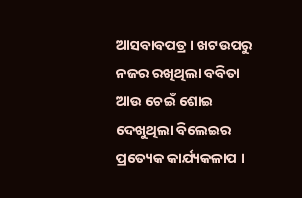ଆସବାବପତ୍ର । ଖଟଉପରୁ ନଜର ରଖିଥିଲା ବବିତା ଆଉ ଚେଇଁ ଶୋଇ ଦେଖୁଥିଲା ବିଲେଇର ପ୍ରତ୍ୟେକ କାର୍ଯ୍ୟକଳାପ ।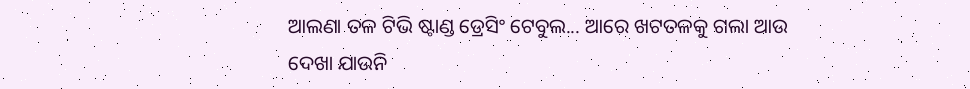ଆଲଣା ତଳ ଟିଭି ଷ୍ଟାଣ୍ଡ ଡ୍ରେସିଂ ଟେବୁଲ... ଆରେ ଖଟତଳକୁ ଗଲା ଆଉ ଦେଖା ଯାଉନି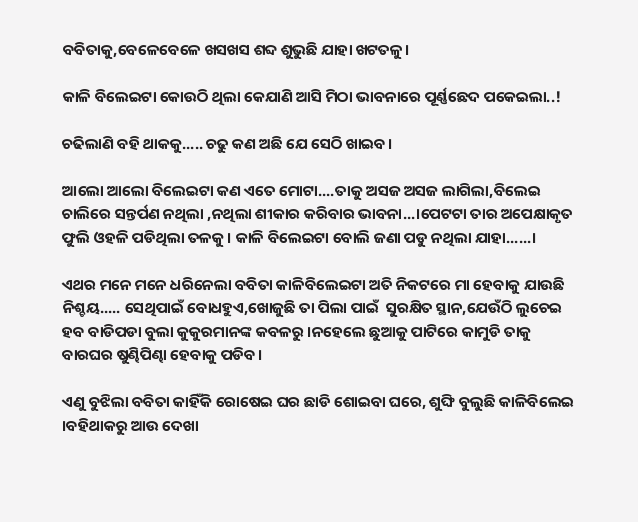ବବିତାକୁ,ବେଳେବେଳେ ଖସଖସ ଶବ୍ଦ ଶୁଭୁଛି ଯାହା ଖଟତଳୁ।

କାଳି ବିଲେଇଟା କୋଉଠି ଥିଲା କେଯାଣି ଆସି ମିଠା ଭାବନାରେ ପୂର୍ଣ୍ଣଛେଦ ପକେଇଲା..!

ଚଢିଲାଣି ବହି ଥାକକୁ..... ଚଢୁ କଣ ଅଛି ଯେ ସେଠି ଖାଇବ।

ଆଲୋ ଆଲୋ ବିଲେଇଟା କଣ ଏତେ ମୋଟା....ତାକୁ ଅସଜ ଅସଜ ଲାଗିଲା,ବିଲେଇ ଚାଲିରେ ସନ୍ତର୍ପଣ ନଥିଲା ,ନଥିଲା ଶୀକାର କରିବାର ଭାବନା...।ପେଟଟା ତାର ଅପେକ୍ଷାକୃତ ଫୁଲି ଓହଳି ପଡିଥିଲା ତଳକୁ । କାଳି ବିଲେଇଟା ବୋଲି ଜଣା ପଡୁ ନଥିଲା ଯାହା......।

ଏଥର ମନେ ମନେ ଧରିନେଲା ବବିତା କାଳିବିଲେଇଟା ଅତି ନିକଟରେ ମା ହେବାକୁ ଯାଉଛି ନିଶ୍ଚୟ..... ସେଥିପାଇଁ ବୋଧହୁଏ,ଖୋଜୁଛି ତା ପିଲା ପାଇଁ  ସୁରକ୍ଷିତ ସ୍ଥାନ,ଯେଉଁଠି ଲୁଚେଇ ହବ ବାଡିପଡା ବୁଲା କୁକୁରମାନଙ୍କ କବଳରୁ ।ନହେଲେ ଛୁଆକୁ ପାଟିରେ କାମୁଡି ତାକୁ ବାରଘର ଷୁଣ୍ଢିପିଣ୍ଢା ହେବାକୁ ପଡିବ।

ଏଣୁ ବୁଝିଲା ବବିତା କାହିଁକି ରୋଷେଇ ଘର ଛାଡି ଶୋଇବା ଘରେ, ଶୁଙ୍ଘି ବୁଲୁଛି କାଳିବିଲେଇ ।ବହିଥାକରୁ ଆଉ ଦେଖା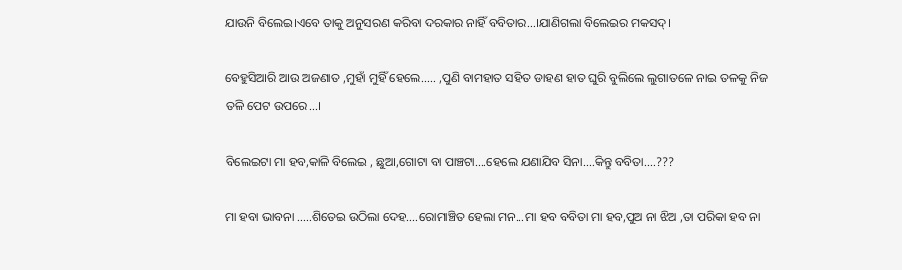ଯାଉନି ବିଲେଇ।ଏବେ ତାକୁ ଅନୁସରଣ କରିବା ଦରକାର ନାହିଁ ବବିତାର...।ଯାଣିଗଲା ବିଲେଇର ମକସଦ୍।

ବେହୁସିଆରି ଆଉ ଅଜଣାତ ,ମୁହାଁ ମୁହିଁ ହେଲେ..... ,ପୁଣି ବାମହାତ ସହିତ ଡାହଣ ହାତ ଘୁରି ବୁଲିଲେ ଲୁଗାତଳେ ନାଇ ତଳକୁ ନିଜ ତଳି ପେଟ ଉପରେ...।

ବିଲେଇଟା ମା ହବ,କାଳି ବିଲେଇ , ଛୁଆ,ଗୋଟା ବା ପାଞ୍ଚଟା....ହେଲେ ଯଣାଯିବ ସିନା....କିନ୍ତୁ ବବିତା....???

ମା ହବା ଭାବନା .....ଶିତେଇ ଉଠିଲା ଦେହ....ରୋମାଞ୍ଚିତ ହେଲା ମନ...ମା ହବ ବବିତା ମା ହବ,ପୁଅ ନା ଝିଅ ,ତା ପରିକା ହବ ନା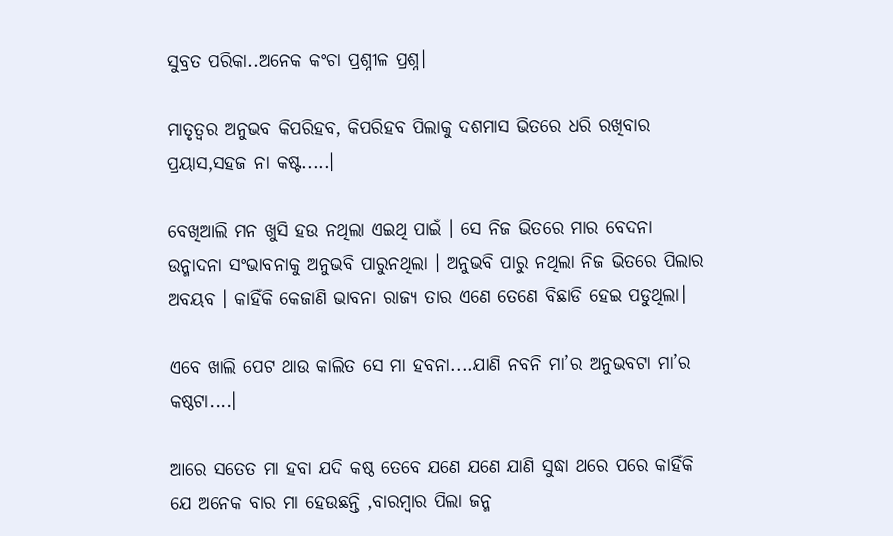ସୁବ୍ରତ ପରିକା..ଅନେକ କଂଚା ପ୍ରଶ୍ନୀଳ ପ୍ରଶ୍ନ।

ମାତୃତ୍ୱର ଅନୁଭବ କିପରିହବ, କିପରିହବ ପିଲାକୁ ଦଶମାସ ଭିତରେ ଧରି ରଖିବାର ପ୍ରୟାସ,ସହଜ ନା କଷ୍ଟ.....।

ବେଖିଆଲି ମନ ଖୁସି ହଉ ନଥିଲା ଏଇଥି ପାଇଁ । ସେ ନିଜ ଭିତରେ ମାର ବେଦନା ଉନ୍ମାଦନା ସଂଭାବନାକୁ ଅନୁଭବି ପାରୁନଥିଲା । ଅନୁଭବି ପାରୁ ନଥିଲା ନିଜ ଭିତରେ ପିଲାର ଅବୟବ । କାହିଁକି କେଜାଣି ଭାବନା ରାଜ୍ୟ ତାର ଏଣେ ତେଣେ ବିଛାଡି ହେଇ ପଡୁଥିଲା।

ଏବେ ଖାଲି ପେଟ ଥାଉ କାଲିତ ସେ ମା ହବନା....ଯାଣି ନବନି ମା’ର ଅନୁଭବଟା ମା’ର କଷ୍ଠଟା....।

ଆରେ ସତେତ ମା ହବା ଯଦି କଷ୍ଠ ତେବେ ଯଣେ ଯଣେ ଯାଣି ସୁଦ୍ଧା ଥରେ ପରେ କାହିଁକି ଯେ ଅନେକ ବାର ମା ହେଉଛନ୍ତି ,ବାରମ୍ବାର ପିଲା ଜନ୍ମ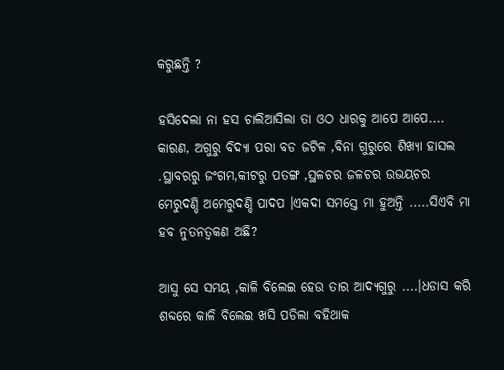କରୁଛନ୍ତି ?

ହସିଦେଲା ନା ହସ ଚାଲିଆସିଲା ତା ଓଠ ଧାରକୁ ଆପେ ଆପେ.... କାରଣ, ଅଗୁରୁ ବିଦ୍ୟା ପରା ବଡ ଜଟିଳ ,ବିନା ଗୁରୁରେ ଶିଖ୍ୟା ହାସଲ .ସ୍ଥାବରରୁ ଜଂଗମ,କୀଟରୁ ପତଙ୍ଗ ,ସ୍ଥଳଚର ଜଳଚର ଉଭୟଚର ମେରୁଦଣ୍ଡି ଅମେରୁଦଣ୍ଡି ପାଦପ ।ଏକଦା ସମସ୍ତେ ମା ହୁଅନ୍ତି .....ସିଏବି ମା ହବ ନୁତନତ୍ୱକଣ ଅଛି?

ଆସୁ ସେ ସମୟ ,କାଳି ବିଲେଇ ହେଉ ତାର ଆଦ୍ୟଗୁରୁ ....।ଧଡାସ କରି ଶବ୍ଦରେ କାଳି ବିଲେଇ ଖସି ପଡିଲା ବହିଥାକ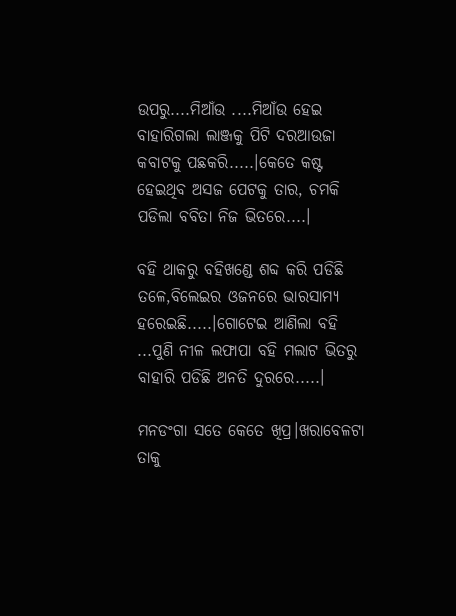ଉପରୁ....ମିଆଁଉ ....ମିଆଁଉ ହେଇ ବାହାରିଗଲା ଲାଞ୍ଜକୁ ପିଟି ଦରଆଉଜା କବାଟକୁ ପଛକରି.....।କେତେ କଷ୍ଟ ହେଇଥିବ ଅସଜ ପେଟକୁ ତାର, ଚମକି ପଡିଲା ବବିତା ନିଜ ଭିତରେ....।

ବହି ଥାକରୁ ବହିଖଣ୍ଡେ ଶବ୍ଦ କରି ପଡିଛି ତଳେ,ବିଲେଇର ଓଜନରେ ଭାରସାମ୍ୟ ହରେଇଛି.....।ଗୋଟେଇ ଆଣିଲା ବହି ...ପୁଣି ନୀଳ ଲଫାପା ବହି ମଲାଟ ଭିତରୁ ବାହାରି ପଡିଛି ଅନତି ଦୁରରେ.....।

ମନଡଂଗା ସତେ କେତେ ଖିପ୍ର।ଖରାବେଳଟା ତାକୁ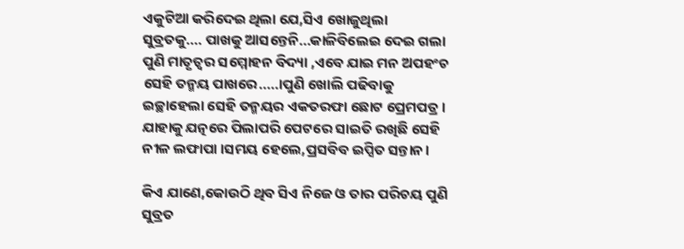ଏକୁଟିଆ କରିଦେଇ ଥିଲା ଯେ,ସିଏ ଖୋଜୁଥିଲା ସୁବ୍ରତକୁ.... ପାଖକୁ ଆସନ୍ତେନି...କାଳିବିଲେଇ ଦେଇ ଗଲା ପୁଣି ମାତୃତ୍ୱର ସମ୍ମୋହନ ବିଦ୍ୟା ,ଏବେ ଯାଇ ମନ ଅପହଂଚ ସେହି ତନ୍ମୟ ପାଖରେ.....।ପୁଣି ଖୋଲି ପଢିବାକୁ ଇଚ୍ଛାହେଲା ସେହି ତନ୍ମୟର ଏକତରଫା ଛୋଟ ପ୍ରେମପତ୍ର । ଯାହାକୁ ଯତ୍ନରେ ପିଲାପରି ପେଟରେ ସାଇତି ରଖିଛି ସେହି ନୀଳ ଲଫାପା ।ସମୟ ହେଲେ,ପ୍ରସବିବ ଇପ୍ସିତ ସନ୍ତାନ।

କିଏ ଯାଣେ,କୋଉଠି ଥିବ ସିଏ ନିଜେ ଓ ତାର ପରିଚୟ ପୁଣି ସୁବ୍ରତ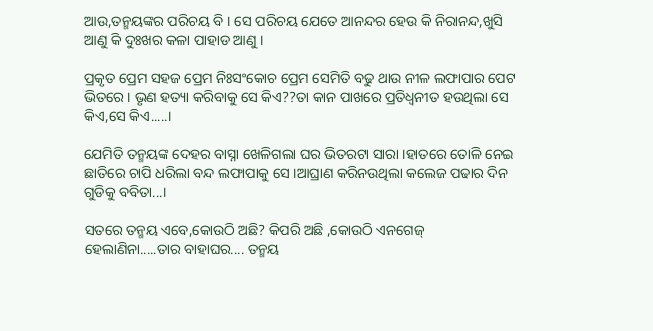ଆଉ,ତନ୍ମୟଙ୍କର ପରିଚୟ ବି । ସେ ପରିଚୟ ଯେତେ ଆନନ୍ଦର ହେଉ କି ନିରାନନ୍ଦ,ଖୁସି ଆଣୁ କି ଦୁଃଖର କଳା ପାହାଡ ଆଣୁ ।

ପ୍ରକୃତ ପ୍ରେମ ସହଜ ପ୍ରେମ ନିଃସଂକୋଚ ପ୍ରେମ ସେମିତି ବଢୁ ଥାଉ ନୀଳ ଲଫାପାର ପେଟ ଭିତରେ । ଭୃଣ ହତ୍ୟା କରିବାକୁ ସେ କିଏ??ତା କାନ ପାଖରେ ପ୍ରତିଧ୍ୱନୀତ ହଉଥିଲା ସେ କିଏ,ସେ କିଏ.....।

ଯେମିତି ତନ୍ମୟଙ୍କ ଦେହର ବାସ୍ନା ଖେଳିଗଲା ଘର ଭିତରଟା ସାରା ।ହାତରେ ତୋଳି ନେଇ ଛାତିରେ ଚାପି ଧରିଲା ବନ୍ଦ ଲଫାପାକୁ ସେ ।ଆଘ୍ରାଣ କରିନଉଥିଲା କଲେଜ ପଢାର ଦିନ ଗୁଡିକୁ ବବିତା...।

ସତରେ ତନ୍ମୟ ଏବେ,କୋଉଠି ଅଛି? କିପରି ଅଛି ,କୋଉଠି ଏନଗେଜ୍ ହେଲାଣିନା.....ତାର ବାହାଘର.... ତନ୍ମୟ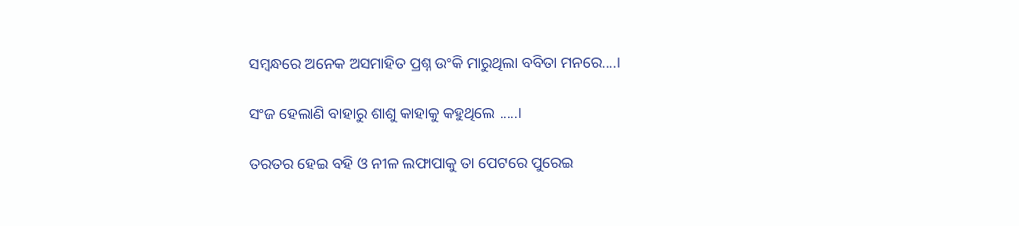ସମ୍ବନ୍ଧରେ ଅନେକ ଅସମାହିତ ପ୍ରଶ୍ନ ଉଂକି ମାରୁଥିଲା ବବିତା ମନରେ....।

ସଂଜ ହେଲାଣି ବାହାରୁ ଶାଶୁ କାହାକୁ କହୁଥିଲେ .....।

ତରତର ହେଇ ବହି ଓ ନୀଳ ଲଫାପାକୁ ତା ପେଟରେ ପୁରେଇ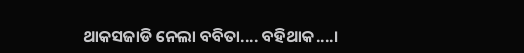ଥାକସଜାଡି ନେଲା ବବିତା.... ବହିଥାକ....।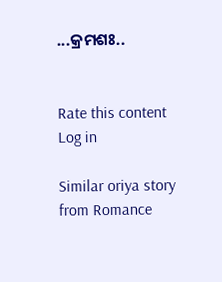...କ୍ରମଶଃ..


Rate this content
Log in

Similar oriya story from Romance